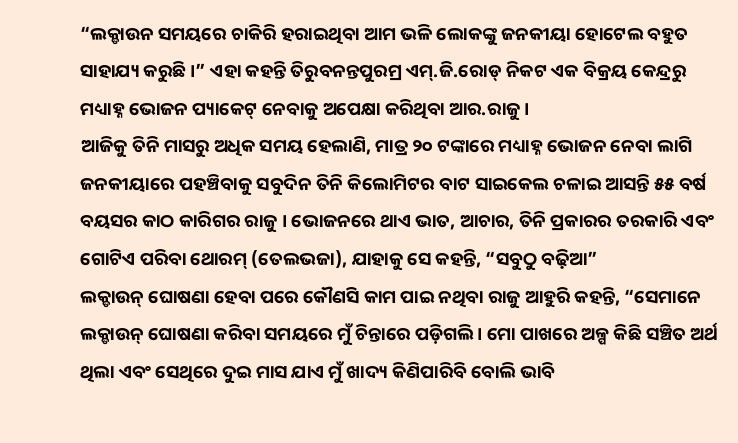“ଲକ୍ଡାଉନ ସମୟରେ ଚାକିରି ହରାଇଥିବା ଆମ ଭଳି ଲୋକଙ୍କୁ ଜନକୀୟା ହୋଟେଲ ବହୁତ ସାହାଯ୍ୟ କରୁଛି ।” ଏହା କହନ୍ତି ତିରୁବନନ୍ତପୁରମ୍ର ଏମ୍.ଜି.ରୋଡ୍ ନିକଟ ଏକ ବିକ୍ରୟ କେନ୍ଦ୍ରରୁ ମଧ୍ୟାହ୍ନ ଭୋଜନ ପ୍ୟାକେଟ୍ ନେବାକୁ ଅପେକ୍ଷା କରିଥିବା ଆର.ରାଜୁ।
ଆଜିକୁ ତିନି ମାସରୁ ଅଧିକ ସମୟ ହେଲାଣି, ମାତ୍ର ୨୦ ଟଙ୍କାରେ ମଧ୍ୟାହ୍ନ ଭୋଜନ ନେବା ଲାଗି ଜନକୀୟାରେ ପହଞ୍ଚିବାକୁ ସବୁଦିନ ତିନି କିଲୋମିଟର ବାଟ ସାଇକେଲ ଚଳାଇ ଆସନ୍ତି ୫୫ ବର୍ଷ ବୟସର କାଠ କାରିଗର ରାଜୁ । ଭୋଜନରେ ଥାଏ ଭାତ, ଆଚାର, ତିନି ପ୍ରକାରର ତରକାରି ଏବଂ ଗୋଟିଏ ପରିବା ଥୋରମ୍ (ତେଲଭଜା), ଯାହାକୁ ସେ କହନ୍ତି, “ସବୁଠୁ ବଢ଼ିଆ”
ଲକ୍ଡାଉନ୍ ଘୋଷଣା ହେବା ପରେ କୌଣସି କାମ ପାଇ ନଥିବା ରାଜୁ ଆହୁରି କହନ୍ତି, “ସେମାନେ ଲକ୍ଡାଉନ୍ ଘୋଷଣା କରିବା ସମୟରେ ମୁଁ ଚିନ୍ତାରେ ପଡ଼ିଗଲି । ମୋ ପାଖରେ ଅଳ୍ପ କିଛି ସଞ୍ଚିତ ଅର୍ଥ ଥିଲା ଏବଂ ସେଥିରେ ଦୁଇ ମାସ ଯାଏ ମୁଁ ଖାଦ୍ୟ କିଣିପାରିବି ବୋଲି ଭାବି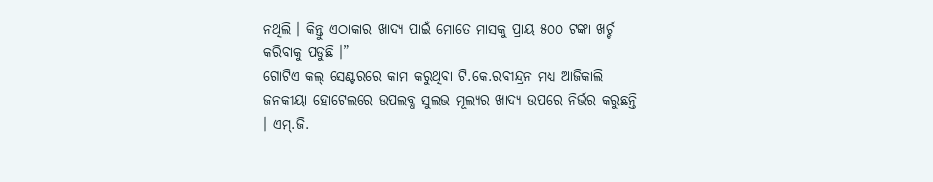ନଥିଲି । କିନ୍ତୁ ଏଠାକାର ଖାଦ୍ୟ ପାଇଁ ମୋତେ ମାସକୁ ପ୍ରାୟ ୫୦୦ ଟଙ୍କା ଖର୍ଚ୍ଚ କରିବାକୁ ପଡୁଛି ।”
ଗୋଟିଏ କଲ୍ ସେଣ୍ଟରରେ କାମ କରୁଥିବା ଟି.କେ.ରବୀନ୍ଦ୍ରନ ମଧ୍ୟ ଆଜିକାଲି ଜନକୀୟା ହୋଟେଲରେ ଉପଲବ୍ଧ ସୁଲଭ ମୂଲ୍ୟର ଖାଦ୍ୟ ଉପରେ ନିର୍ଭର କରୁଛନ୍ତି । ଏମ୍.ଜି.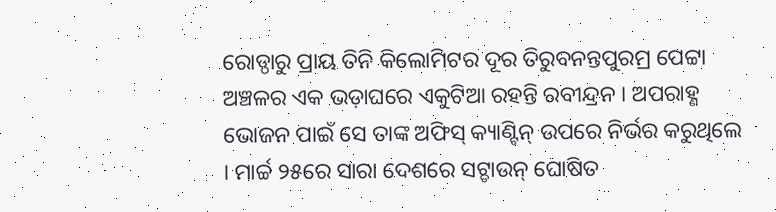ରୋଡ୍ଠାରୁ ପ୍ରାୟ ତିନି କିଲୋମିଟର ଦୂର ତିରୁବନନ୍ତପୁରମ୍ର ପେଟ୍ଟା ଅଞ୍ଚଳର ଏକ ଭଡ଼ାଘରେ ଏକୁଟିଆ ରହନ୍ତି ରବୀନ୍ଦ୍ରନ । ଅପରାହ୍ଣ ଭୋଜନ ପାଇଁ ସେ ତାଙ୍କ ଅଫିସ୍ କ୍ୟାଣ୍ଟିନ୍ ଉପରେ ନିର୍ଭର କରୁଥିଲେ । ମାର୍ଚ୍ଚ ୨୫ରେ ସାରା ଦେଶରେ ସଟ୍ଡାଉନ୍ ଘୋଷିତ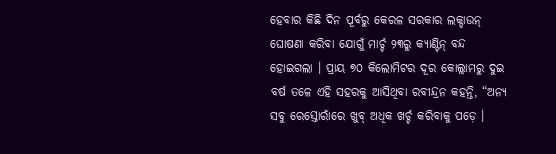ହେବାର କିଛି ଦିନ ପୂର୍ବରୁ କେରଳ ସରକାର ଲକ୍ଡାଉନ୍ ଘୋଷଣା କରିବା ଯୋଗୁଁ ମାର୍ଚ୍ଚ ୨୩ରୁ କ୍ୟାଣ୍ଟିନ୍ ବନ୍ଦ ହୋଇଗଲା । ପ୍ରାୟ ୭୦ କିଲୋମିଟର ଦୂର କୋଲ୍ଲାମରୁ ଦୁଇ ବର୍ଷ ତଳେ ଏହି ସହରକୁ ଆସିଥିବା ରବୀନ୍ଦ୍ରନ କହନ୍ତି, “ଅନ୍ୟ ସବୁ ରେସ୍ତୋରାଁରେ ଖୁବ୍ ଅଧିକ ଖର୍ଚ୍ଚ କରିବାକୁ ପଡ଼େ ।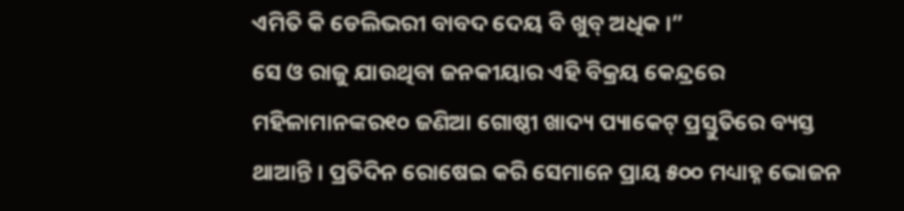ଏମିତି କି ଡେଲିଭରୀ ବାବଦ ଦେୟ ବି ଖୁବ୍ ଅଧିକ ।”
ସେ ଓ ରାଜୁ ଯାଉଥିବା ଜନକୀୟାର ଏହି ବିକ୍ରୟ କେନ୍ଦ୍ରରେ ମହିଳାମାନଙ୍କର୧୦ ଜଣିଆ ଗୋଷ୍ଠୀ ଖାଦ୍ୟ ପ୍ୟାକେଟ୍ ପ୍ରସ୍ତୁତିରେ ବ୍ୟସ୍ତ ଥାଆନ୍ତି । ପ୍ରତିଦିନ ରୋଷେଇ କରି ସେମାନେ ପ୍ରାୟ ୫୦୦ ମଧ୍ୟାହ୍ନ ଭୋଜନ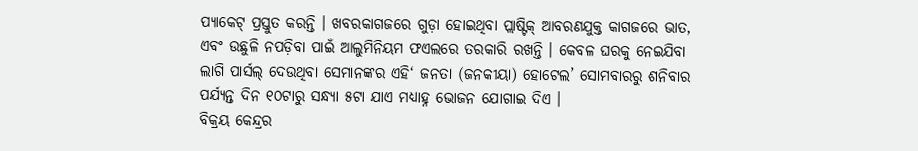ପ୍ୟାକେଟ୍ ପ୍ରସ୍ତୁତ କରନ୍ତି । ଖବରକାଗଜରେ ଗୁଡ଼ା ହୋଇଥିବା ପ୍ଲାଷ୍ଟିକ୍ ଆବରଣଯୁକ୍ତ କାଗଜରେ ଭାତ, ଏବଂ ଉଛୁଳି ନପଡ଼ିବା ପାଇଁ ଆଲୁମିନିୟମ ଫଏଲରେ ତରକାରି ରଖନ୍ତି । କେବଳ ଘରକୁ ନେଇଯିବା ଲାଗି ପାର୍ସଲ୍ ଦେଉଥିବା ସେମାନଙ୍କର ଏହି‘ ଜନତା (ଜନକୀୟା) ହୋଟେଲ’ ସୋମବାରରୁ ଶନିବାର ପର୍ଯ୍ୟନ୍ତ ଦିନ ୧୦ଟାରୁ ସନ୍ଧ୍ୟା ୫ଟା ଯାଏ ମଧ୍ୟାହ୍ନ ଭୋଜନ ଯୋଗାଇ ଦିଏ ।
ବିକ୍ରୟ କେନ୍ଦ୍ରର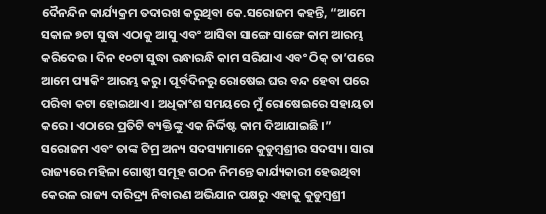ଦୈନନ୍ଦିନ କାର୍ଯ୍ୟକ୍ରମ ତଦାରଖ କରୁଥିବା କେ.ସରୋଜମ କହନ୍ତି, “ଆମେ ସକାଳ ୭ଟା ସୁଦ୍ଧା ଏଠାକୁ ଆସୁ ଏବଂ ଆସିବା ସାଙ୍ଗେ ସାଙ୍ଗେ କାମ ଆରମ୍ଭ କରିଦେଉ । ଦିନ ୧୦ଟା ସୁଦ୍ଧା ରନ୍ଧାରନ୍ଧି କାମ ସରିଯାଏ ଏବଂ ଠିକ୍ ତା’ପରେ ଆମେ ପ୍ୟାକିଂ ଆରମ୍ଭ କରୁ । ପୂର୍ବଦିନରୁ ରୋଷେଇ ଘର ବନ୍ଦ ହେବା ପରେ ପରିବା କଟା ହୋଇଥାଏ । ଅଧିକାଂଶ ସମୟରେ ମୁଁ ରୋଷେଇରେ ସହାୟତା କରେ । ଏଠାରେ ପ୍ରତିଟି ବ୍ୟକ୍ତିଙ୍କୁ ଏକ ନିର୍ଦ୍ଦିଷ୍ଟ କାମ ଦିଆଯାଇଛି ।”
ସରୋଜମ ଏବଂ ତାଙ୍କ ଟିମ୍ର ଅନ୍ୟ ସଦସ୍ୟାମାନେ କୁଡୁମ୍ବଶ୍ରୀର ସଦସ୍ୟ। ସାରା ରାଜ୍ୟରେ ମହିଳା ଗୋଷ୍ଠୀ ସମୂହ ଗଠନ ନିମନ୍ତେ କାର୍ଯ୍ୟକାରୀ ହେଉଥିବା କେରଳ ରାଜ୍ୟ ଦାରିଦ୍ର୍ୟ ନିବାରଣ ଅଭିଯାନ ପକ୍ଷରୁ ଏହାକୁ କୁଡୁମ୍ବଶ୍ରୀ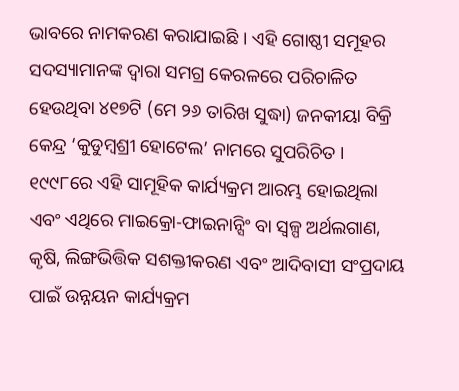ଭାବରେ ନାମକରଣ କରାଯାଇଛି । ଏହି ଗୋଷ୍ଠୀ ସମୂହର ସଦସ୍ୟାମାନଙ୍କ ଦ୍ଵାରା ସମଗ୍ର କେରଳରେ ପରିଚାଳିତ ହେଉଥିବା ୪୧୭ଟି (ମେ ୨୬ ତାରିଖ ସୁଦ୍ଧା) ଜନକୀୟା ବିକ୍ରି କେନ୍ଦ୍ର ‘କୁଡୁମ୍ବଶ୍ରୀ ହୋଟେଲ’ ନାମରେ ସୁପରିଚିତ ।
୧୯୯୮ରେ ଏହି ସାମୂହିକ କାର୍ଯ୍ୟକ୍ରମ ଆରମ୍ଭ ହୋଇଥିଲା ଏବଂ ଏଥିରେ ମାଇକ୍ରୋ-ଫାଇନାନ୍ସିଂ ବା ସ୍ଵଳ୍ପ ଅର୍ଥଲଗାଣ, କୃଷି, ଲିଙ୍ଗଭିତ୍ତିକ ସଶକ୍ତୀକରଣ ଏବଂ ଆଦିବାସୀ ସଂପ୍ରଦାୟ ପାଇଁ ଉନ୍ନୟନ କାର୍ଯ୍ୟକ୍ରମ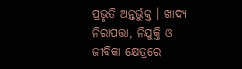ପ୍ରଭୃତି ଅନ୍ତର୍ଭୁକ୍ତ । ଖାଦ୍ୟ ନିରାପତ୍ତା, ନିଯୁକ୍ତି ଓ ଜୀବିକା କ୍ଷେତ୍ରରେ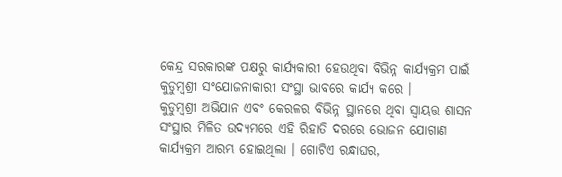କେନ୍ଦ୍ର ସରକାରଙ୍କ ପକ୍ଷରୁ କାର୍ଯ୍ୟକାରୀ ହେଉଥିବା ବିଭିନ୍ନ କାର୍ଯ୍ୟକ୍ରମ ପାଇଁ କୁଡୁମ୍ବଶ୍ରୀ ସଂଯୋଜନାକାରୀ ସଂସ୍ଥା ଭାବରେ କାର୍ଯ୍ୟ କରେ ।
କୁଡୁମ୍ବଶ୍ରୀ ଅଭିଯାନ ଏବଂ କେରଳର ବିଭିନ୍ନ ସ୍ଥାନରେ ଥିବା ସ୍ଵାୟତ୍ତ ଶାସନ ସଂସ୍ଥାର ମିଳିତ ଉଦ୍ୟମରେ ଏହି ରିହାତି ଦରରେ ଭୋଜନ ଯୋଗାଣ କାର୍ଯ୍ୟକ୍ରମ ଆରମ୍ଭ ହୋଇଥିଲା । ଗୋଟିଏ ରନ୍ଧାଘର,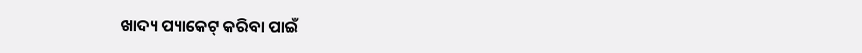ଖାଦ୍ୟ ପ୍ୟାକେଟ୍ କରିବା ପାଇଁ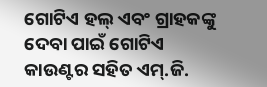ଗୋଟିଏ ହଲ୍ ଏବଂ ଗ୍ରାହକଙ୍କୁ ଦେବା ପାଇଁ ଗୋଟିଏ କାଉଣ୍ଟର ସହିତ ଏମ୍.ଜି.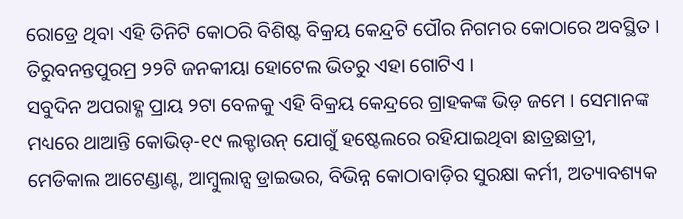ରୋଡ୍ରେ ଥିବା ଏହି ତିନିଟି କୋଠରି ବିଶିଷ୍ଟ ବିକ୍ରୟ କେନ୍ଦ୍ରଟି ପୌର ନିଗମର କୋଠାରେ ଅବସ୍ଥିତ । ତିରୁବନନ୍ତପୁରମ୍ର ୨୨ଟି ଜନକୀୟା ହୋଟେଲ ଭିତରୁ ଏହା ଗୋଟିଏ ।
ସବୁଦିନ ଅପରାହ୍ଣ ପ୍ରାୟ ୨ଟା ବେଳକୁ ଏହି ବିକ୍ରୟ କେନ୍ଦ୍ରରେ ଗ୍ରାହକଙ୍କ ଭିଡ଼ ଜମେ । ସେମାନଙ୍କ ମଧ୍ୟରେ ଥାଆନ୍ତି କୋଭିଡ୍-୧୯ ଲକ୍ଡାଉନ୍ ଯୋଗୁଁ ହଷ୍ଟେଲରେ ରହିଯାଇଥିବା ଛାତ୍ରଛାତ୍ରୀ, ମେଡିକାଲ ଆଟେଣ୍ଡାଣ୍ଟ, ଆମ୍ବୁଲାନ୍ସ ଡ୍ରାଇଭର, ବିଭିନ୍ନ କୋଠାବାଡ଼ିର ସୁରକ୍ଷା କର୍ମୀ, ଅତ୍ୟାବଶ୍ୟକ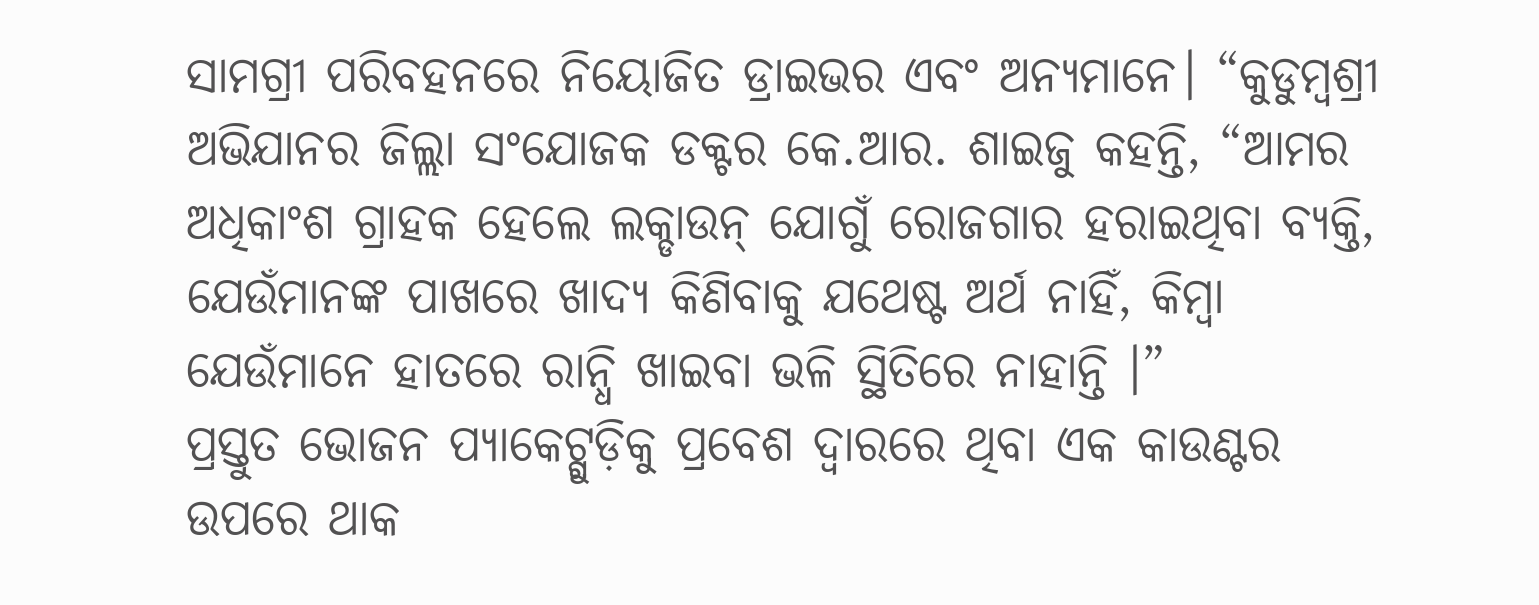ସାମଗ୍ରୀ ପରିବହନରେ ନିୟୋଜିତ ଡ୍ରାଇଭର ଏବଂ ଅନ୍ୟମାନେ। “କୁଡୁମ୍ବଶ୍ରୀ ଅଭିଯାନର ଜିଲ୍ଲା ସଂଯୋଜକ ଡକ୍ଟର କେ.ଆର. ଶାଇଜୁ କହନ୍ତି, “ଆମର ଅଧିକାଂଶ ଗ୍ରାହକ ହେଲେ ଲକ୍ଡାଉନ୍ ଯୋଗୁଁ ରୋଜଗାର ହରାଇଥିବା ବ୍ୟକ୍ତି, ଯେଉଁମାନଙ୍କ ପାଖରେ ଖାଦ୍ୟ କିଣିବାକୁ ଯଥେଷ୍ଟ ଅର୍ଥ ନାହିଁ, କିମ୍ବା ଯେଉଁମାନେ ହାତରେ ରାନ୍ଧି ଖାଇବା ଭଳି ସ୍ଥିତିରେ ନାହାନ୍ତି ।”
ପ୍ରସ୍ତୁତ ଭୋଜନ ପ୍ୟାକେଟ୍ଗୁଡ଼ିକୁ ପ୍ରବେଶ ଦ୍ଵାରରେ ଥିବା ଏକ କାଉଣ୍ଟର ଉପରେ ଥାକ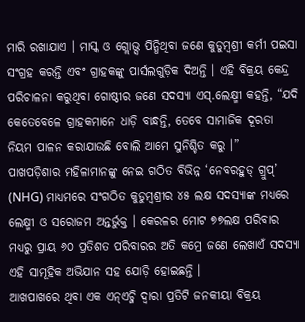ମାରି ରଖାଯାଏ । ମାସ୍କ ଓ ଗ୍ଲୋଭ୍ସ ପିନ୍ଧିଥିବା ଜଣେ କୁଡୁମ୍ବଶ୍ରୀ କର୍ମୀ ପଇସା ସଂଗ୍ରହ କରନ୍ତି ଏବଂ ଗ୍ରାହକଙ୍କୁ ପାର୍ସଲଗୁଡ଼ିକ ଦିଅନ୍ତି । ଏହି ବିକ୍ରୟ କେନ୍ଦ୍ର ପରିଚାଳନା କରୁଥିବା ଗୋଷ୍ଠୀର ଜଣେ ସଦସ୍ୟା ଏସ୍.ଲେକ୍ଷ୍ମୀ କହନ୍ତି, “ଯଦି କେତେବେଳେ ଗ୍ରାହକମାନେ ଧାଡ଼ି ବାନ୍ଧନ୍ତି, ତେବେ ସାମାଜିକ ଦୂରତା ନିୟମ ପାଳନ କରାଯାଉଛି ବୋଲି ଆମେ ସୁନିଶ୍ଚିତ କରୁ ।”
ପାଖପଡ଼ିଶାର ମହିଳାମାନଙ୍କୁ ନେଇ ଗଠିତ ବିଭିନ୍ନ ‘ନେବରହୁଡ୍ ଗ୍ରୁପ୍’ (NHG) ମାଧ୍ୟମରେ ସଂଗଠିତ କୁଡୁମ୍ବଶ୍ରୀର ୪୫ ଲକ୍ଷ ସଦସ୍ୟାଙ୍କ ମଧ୍ୟରେ ଲେକ୍ଷ୍ମୀ ଓ ସରୋଜମ ଅନ୍ତର୍ଭୁକ୍ତ । କେରଳର ମୋଟ ୭୭ଲକ୍ଷ ପରିବାର ମଧ୍ୟରୁ ପ୍ରାୟ ୬୦ ପ୍ରତିଶତ ପରିବାରର ଅତି କମ୍ରେ ଜଣେ ଲେଖାଏଁ ସଦସ୍ୟା ଏହି ସାମୂହିକ ଅଭିଯାନ ସହ ଯୋଡ଼ି ହୋଇଛନ୍ତି ।
ଆଖପାଖରେ ଥିବା ଏକ ଏନ୍ଏଚ୍ଜି ଦ୍ଵାରା ପ୍ରତିଟି ଜନକୀୟା ବିକ୍ରୟ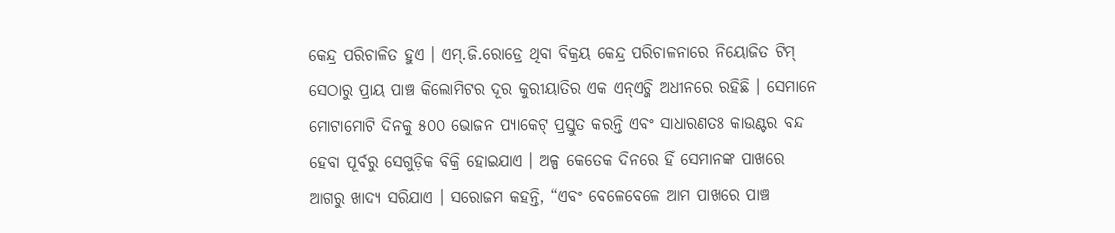କେନ୍ଦ୍ର ପରିଚାଳିତ ହୁଏ । ଏମ୍.ଜି.ରୋଡ୍ରେ ଥିବା ବିକ୍ରୟ କେନ୍ଦ୍ର ପରିଚାଳନାରେ ନିୟୋଜିତ ଟିମ୍ ସେଠାରୁ ପ୍ରାୟ ପାଞ୍ଚ କିଲୋମିଟର ଦୂର କୁରୀୟାତିର ଏକ ଏନ୍ଏଚ୍ଜି ଅଧୀନରେ ରହିଛି । ସେମାନେ ମୋଟାମୋଟି ଦିନକୁ ୫୦୦ ଭୋଜନ ପ୍ୟାକେଟ୍ ପ୍ରସ୍ତୁତ କରନ୍ତି ଏବଂ ସାଧାରଣତଃ କାଉଣ୍ଟର ବନ୍ଦ ହେବା ପୂର୍ବରୁ ସେଗୁଡ଼ିକ ବିକ୍ରି ହୋଇଯାଏ । ଅଳ୍ପ କେତେକ ଦିନରେ ହିଁ ସେମାନଙ୍କ ପାଖରେ ଆଗରୁ ଖାଦ୍ୟ ସରିଯାଏ । ସରୋଜମ କହନ୍ତି, “ଏବଂ ବେଳେବେଳେ ଆମ ପାଖରେ ପାଞ୍ଚ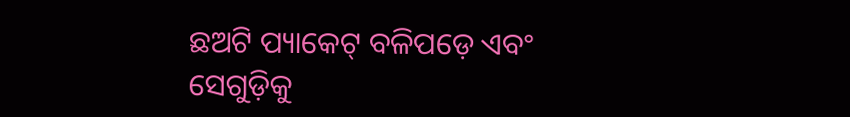ଛଅଟି ପ୍ୟାକେଟ୍ ବଳିପଡ଼େ ଏବଂ ସେଗୁଡ଼ିକୁ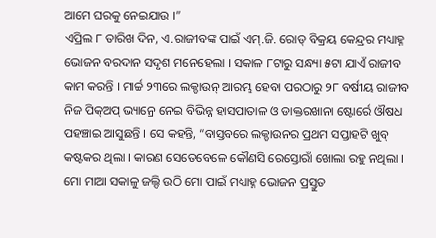ଆମେ ଘରକୁ ନେଇଯାଉ ।”
ଏପ୍ରିଲ ୮ ତାରିଖ ଦିନ, ଏ.ରାଜୀବଙ୍କ ପାଇଁ ଏମ୍.ଜି. ରୋଡ୍ ବିକ୍ରୟ କେନ୍ଦ୍ରର ମଧ୍ୟାହ୍ନ ଭୋଜନ ବରଦାନ ସଦୃଶ ମନେହେଲା । ସକାଳ ୮ଟାରୁ ସନ୍ଧ୍ୟା ୫ଟା ଯାଏଁ ରାଜୀବ କାମ କରନ୍ତି । ମାର୍ଚ୍ଚ ୨୩ରେ ଲକ୍ଡାଉନ୍ ଆରମ୍ଭ ହେବା ପରଠାରୁ ୨୮ ବର୍ଷୀୟ ରାଜୀବ ନିଜ ପିକ୍ଅପ୍ ଭ୍ୟାନ୍ରେ ନେଇ ବିଭିନ୍ନ ହାସପାତାଳ ଓ ଡାକ୍ତରଖାନା ଷ୍ଟୋର୍ରେ ଔଷଧ ପହଞ୍ଚାଇ ଆସୁଛନ୍ତି । ସେ କହନ୍ତି, “ବାସ୍ତବରେ ଲକ୍ଡାଉନର ପ୍ରଥମ ସପ୍ତାହଟି ଖୁବ୍ କଷ୍ଟକର ଥିଲା । କାରଣ ସେତେବେଳେ କୌଣସି ରେସ୍ତୋରାଁ ଖୋଲା ରହୁ ନଥିଲା । ମୋ ମାଆ ସକାଳୁ ଜଲ୍ଦି ଉଠି ମୋ ପାଇଁ ମଧ୍ୟାହ୍ନ ଭୋଜନ ପ୍ରସ୍ତୁତ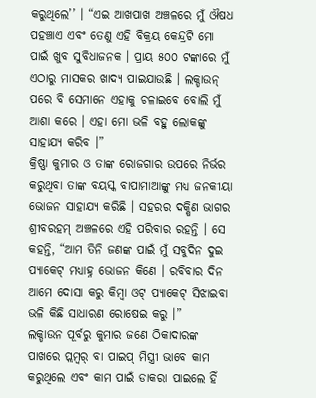କରୁଥିଲେ’’ । “ଏଇ ଆଖପାଖ ଅଞ୍ଚଳରେ ମୁଁ ଔଷଧ ପହଞ୍ଚାଏ ଏବଂ ତେଣୁ ଏହି ବିକ୍ରୟ କେନ୍ଦ୍ରଟି ମୋ ପାଇଁ ଖୁବ ସୁବିଧାଜନକ । ପ୍ରାୟ ୫୦୦ ଟଙ୍କାରେ ମୁଁ ଏଠାରୁ ମାସକର ଖାଦ୍ୟ ପାଇଯାଉଛି । ଲକ୍ଡାଉନ୍ ପରେ ବି ସେମାନେ ଏହାକୁ ଚଳାଇବେ ବୋଲି ମୁଁ ଆଶା କରେ । ଏହା ମୋ ଭଳି ବହୁ ଲୋକଙ୍କୁ ସାହାଯ୍ୟ କରିବ ।”
କ୍ରିଷ୍ଣା କୁମାର ଓ ତାଙ୍କ ରୋଜଗାର ଉପରେ ନିର୍ଭର କରୁଥିବା ତାଙ୍କ ବୟସ୍କ ବାପାମାଆଙ୍କୁ ମଧ୍ୟ ଜନକୀୟା ଭୋଜନ ସାହାଯ୍ୟ କରିଛି । ସହରର ଦକ୍ଷିଣ ଭାଗର ଶ୍ରୀବରହମ୍ ଅଞ୍ଚଳରେ ଏହି ପରିବାର ରହନ୍ତି । ସେ କହନ୍ତି, “ଆମ ତିନି ଜଣଙ୍କ ପାଇଁ ମୁଁ ସବୁଦିନ ଦୁଇ ପ୍ୟାକେଟ୍ ମଧ୍ୟାହ୍ନ ଭୋଜନ କିଣେ । ରବିବାର ଦିନ ଆମେ ଦୋସା କରୁ କିମ୍ବା ଓଟ୍ ପ୍ୟାକେଟ୍ ସିଝାଇବା ଭଳି କିଛି ସାଧାରଣ ରୋଷେଇ କରୁ ।”
ଲକ୍ଡାଉନ ପୂର୍ବରୁ କୁମାର ଜଣେ ଠିକାଦାରଙ୍କ ପାଖରେ ପ୍ଲମ୍ବର୍ ବା ପାଇପ୍ ମିସ୍ତ୍ରୀ ଭାବେ କାମ କରୁଥିଲେ ଏବଂ କାମ ପାଇଁ ଡାକରା ପାଇଲେ ହିଁ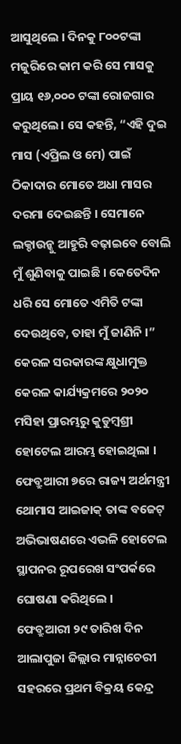ଆସୁଥିଲେ । ଦିନକୁ ୮୦୦ଟଙ୍କା ମଜୁରିରେ କାମ କରି ସେ ମାସକୁ ପ୍ରାୟ ୧୬,୦୦୦ ଟଙ୍କା ରୋଜଗାର କରୁଥିଲେ। ସେ କହନ୍ତି, “ଏହି ଦୁଇ ମାସ (ଏପ୍ରିଲ ଓ ମେ) ପାଇଁ ଠିକାଦାର ମୋତେ ଅଧା ମାସର ଦରମା ଦେଇଛନ୍ତି । ସେମାନେ ଲକ୍ଡାଉନ୍କୁ ଆହୁରି ବଢ଼ାଇବେ ବୋଲି ମୁଁ ଶୁଣିବାକୁ ପାଇଛି । କେତେଦିନ ଧରି ସେ ମୋତେ ଏମିତି ଟଙ୍କା ଦେଉଥିବେ, ତାହା ମୁଁ ଜାଣିନି ।”
କେରଳ ସରକାରଙ୍କ କ୍ଷୁଧାମୁକ୍ତ କେରଳ କାର୍ଯ୍ୟକ୍ରମରେ ୨୦୨୦ ମସିହା ପ୍ରାରମ୍ଭରୁ କୁଡୁମ୍ବଶ୍ରୀ ହୋଟେଲ ଆରମ୍ଭ ହୋଇଥିଲା । ଫେବ୍ରୁଆରୀ ୭ରେ ରାଜ୍ୟ ଅର୍ଥମନ୍ତ୍ରୀ ଥୋମାସ ଆଇଜାକ୍ ତାଙ୍କ ବଜେଟ୍ ଅଭିଭାଷଣରେ ଏଭଳି ହୋଟେଲ ସ୍ଥାପନର ରୂପରେଖ ସଂପର୍କରେ ଘୋଷଣା କରିଥିଲେ ।
ଫେବ୍ରୁଆରୀ ୨୯ ତାରିଖ ଦିନ ଆଲାପୁଜା ଜିଲ୍ଲାର ମାନ୍ନାଚେରୀ ସହରରେ ପ୍ରଥମ ବିକ୍ରୟ କେନ୍ଦ୍ର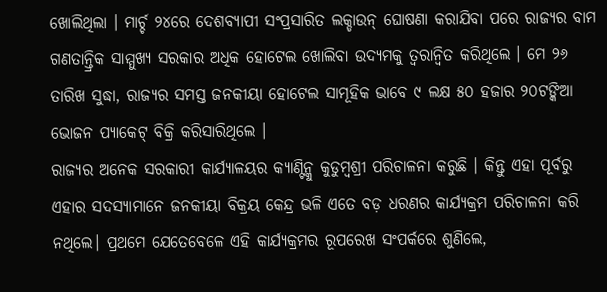ଖୋଲିଥିଲା । ମାର୍ଚ୍ଚ ୨୪ରେ ଦେଶବ୍ୟାପୀ ସଂପ୍ରସାରିତ ଲକ୍ଡାଉନ୍ ଘୋଷଣା କରାଯିବା ପରେ ରାଜ୍ୟର ବାମ ଗଣତାନ୍ତ୍ରିକ ସାମ୍ମୁଖ୍ୟ ସରକାର ଅଧିକ ହୋଟେଲ ଖୋଲିବା ଉଦ୍ୟମକୁ ତ୍ଵରାନ୍ଵିତ କରିଥିଲେ । ମେ ୨୬ ତାରିଖ ସୁଦ୍ଧା, ରାଜ୍ୟର ସମସ୍ତ ଜନକୀୟା ହୋଟେଲ ସାମୂହିକ ଭାବେ ୯ ଲକ୍ଷ ୫୦ ହଜାର ୨୦ଟଙ୍କିଆ ଭୋଜନ ପ୍ୟାକେଟ୍ ବିକ୍ରି କରିସାରିଥିଲେ ।
ରାଜ୍ୟର ଅନେକ ସରକାରୀ କାର୍ଯ୍ୟାଳୟର କ୍ୟାଣ୍ଟିନ୍କୁ କୁଡୁମ୍ବଶ୍ରୀ ପରିଚାଳନା କରୁଛି । କିନ୍ତୁ ଏହା ପୂର୍ବରୁ ଏହାର ସଦସ୍ୟାମାନେ ଜନକୀୟା ବିକ୍ରୟ କେନ୍ଦ୍ର ଭଳି ଏତେ ବଡ଼ ଧରଣର କାର୍ଯ୍ୟକ୍ରମ ପରିଚାଳନା କରି ନଥିଲେ। ପ୍ରଥମେ ଯେତେବେଳେ ଏହି କାର୍ଯ୍ୟକ୍ରମର ରୂପରେଖ ସଂପର୍କରେ ଶୁଣିଲେ,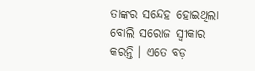ତାଙ୍କର ସନ୍ଦେହ ହୋଇଥିଲା ବୋଲି ସରୋଜ ସ୍ଵୀକାର କରନ୍ତି । ଏତେ ବଡ଼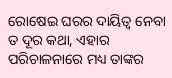ରୋଷେଇ ଘରର ଦାୟିତ୍ଵ ନେବା ତ ଦୂର କଥା, ଏହାର ପରିଚାଳନାରେ ମଧ୍ୟ ତାଙ୍କର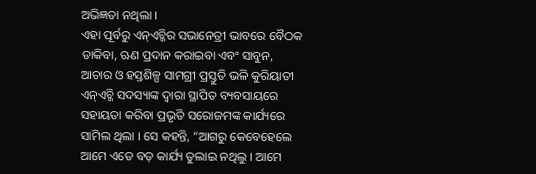ଅଭିଜ୍ଞତା ନଥିଲା ।
ଏହା ପୂର୍ବରୁ ଏନ୍ଏଚ୍ଜିର ସଭାନେତ୍ରୀ ଭାବରେ ବୈଠକ ଡାକିବା, ଋଣ ପ୍ରଦାନ କରାଇବା ଏବଂ ସାବୁନ, ଆଚାର ଓ ହସ୍ତଶିଳ୍ପ ସାମଗ୍ରୀ ପ୍ରସ୍ତୁତି ଭଳି କୁରିୟାତୀ ଏନ୍ଏଚ୍ଜି ସଦସ୍ୟାଙ୍କ ଦ୍ଵାରା ସ୍ଥାପିତ ବ୍ୟବସାୟରେ ସହାୟତା କରିବା ପ୍ରଭୃତି ସରୋଜମଙ୍କ କାର୍ଯ୍ୟରେ ସାମିଲ ଥିଲା । ସେ କହନ୍ତି, “ଆଗରୁ କେବେହେଲେ ଆମେ ଏତେ ବଡ଼ କାର୍ଯ୍ୟ ତୁଲାଇ ନଥିଲୁ । ଆମେ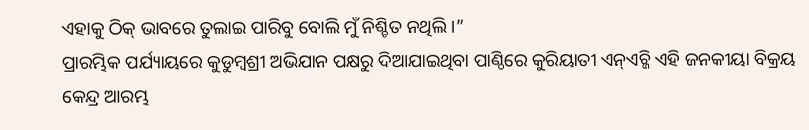ଏହାକୁ ଠିକ୍ ଭାବରେ ତୁଲାଇ ପାରିବୁ ବୋଲି ମୁଁ ନିଶ୍ଚିତ ନଥିଲି ।”
ପ୍ରାରମ୍ଭିକ ପର୍ଯ୍ୟାୟରେ କୁଡୁମ୍ବଶ୍ରୀ ଅଭିଯାନ ପକ୍ଷରୁ ଦିଆଯାଇଥିବା ପାଣ୍ଠିରେ କୁରିୟାତୀ ଏନ୍ଏଚ୍ଜି ଏହି ଜନକୀୟା ବିକ୍ରୟ କେନ୍ଦ୍ର ଆରମ୍ଭ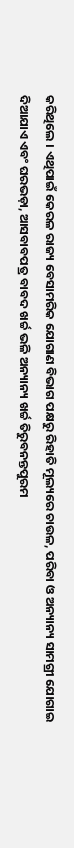କରିଥିଲେ । ଏଥିପାଇଁ କେରଳ ରାଜ୍ୟ ବେସାମରିକ ଯୋଗାଣ ବିଭାଗ ପକ୍ଷରୁ ରିହାତି ମୂଲ୍ୟରେ ଚାଉଳ, ପରିବା ଓ ଅନ୍ୟାନ୍ୟ ସାମଗ୍ରୀ ଯୋଗାଇ ଦିଆଯାଏ ଏବଂ ଘରଭଡ଼ା, ଆସବାବପତ୍ର ବାବଦ ଖର୍ଚ୍ଚ ଭଳି ଅନ୍ୟାନ୍ୟ ଖର୍ଚ୍ଚ ତିରୁବନନ୍ତପୁରମ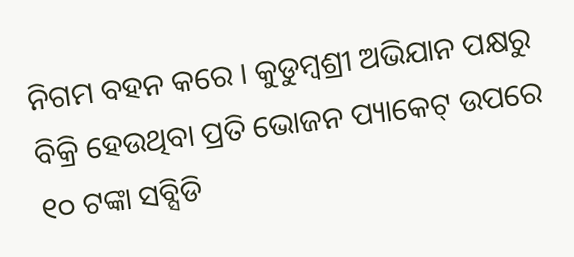ନିଗମ ବହନ କରେ । କୁଡୁମ୍ବଶ୍ରୀ ଅଭିଯାନ ପକ୍ଷରୁ ବିକ୍ରି ହେଉଥିବା ପ୍ରତି ଭୋଜନ ପ୍ୟାକେଟ୍ ଉପରେ ୧୦ ଟଙ୍କା ସବ୍ସିଡି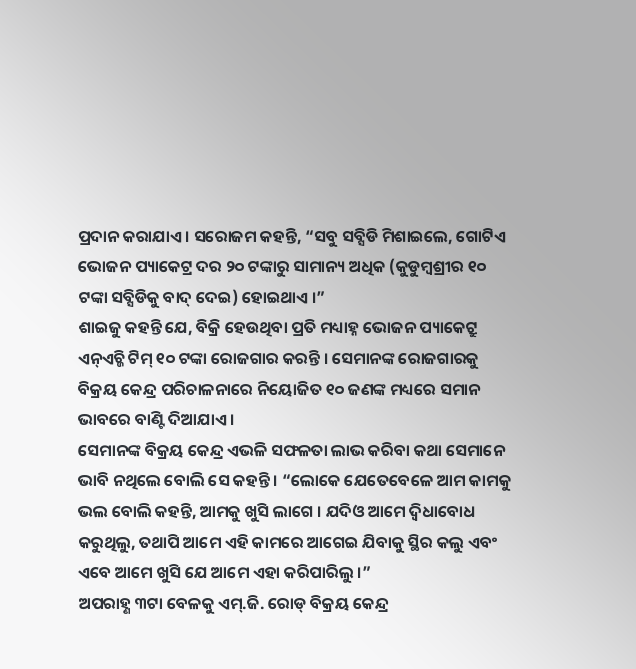ପ୍ରଦାନ କରାଯାଏ । ସରୋଜମ କହନ୍ତି, “ସବୁ ସବ୍ସିଡି ମିଶାଇଲେ, ଗୋଟିଏ ଭୋଜନ ପ୍ୟାକେଟ୍ର ଦର ୨୦ ଟଙ୍କାରୁ ସାମାନ୍ୟ ଅଧିକ (କୁଡୁମ୍ବଶ୍ରୀର ୧୦ ଟଙ୍କା ସବ୍ସିଡିକୁ ବାଦ୍ ଦେଇ) ହୋଇଥାଏ ।”
ଶାଇଜୁ କହନ୍ତି ଯେ, ବିକ୍ରି ହେଉଥିବା ପ୍ରତି ମଧ୍ୟାହ୍ନ ଭୋଜନ ପ୍ୟାକେଟ୍ରୁ ଏନ୍ଏଚ୍ଜି ଟିମ୍ ୧୦ ଟଙ୍କା ରୋଜଗାର କରନ୍ତି । ସେମାନଙ୍କ ରୋଜଗାରକୁ ବିକ୍ରୟ କେନ୍ଦ୍ର ପରିଚାଳନାରେ ନିୟୋଜିତ ୧୦ ଜଣଙ୍କ ମଧ୍ୟରେ ସମାନ ଭାବରେ ବାଣ୍ଟି ଦିଆଯାଏ ।
ସେମାନଙ୍କ ବିକ୍ରୟ କେନ୍ଦ୍ର ଏଭଳି ସଫଳତା ଲାଭ କରିବା କଥା ସେମାନେ ଭାବି ନଥିଲେ ବୋଲି ସେ କହନ୍ତି । “ଲୋକେ ଯେତେବେଳେ ଆମ କାମକୁ ଭଲ ବୋଲି କହନ୍ତି, ଆମକୁ ଖୁସି ଲାଗେ । ଯଦିଓ ଆମେ ଦ୍ଵିଧାବୋଧ କରୁଥିଲୁ, ତଥାପି ଆମେ ଏହି କାମରେ ଆଗେଇ ଯିବାକୁ ସ୍ଥିର କଲୁ ଏବଂ ଏବେ ଆମେ ଖୁସି ଯେ ଆମେ ଏହା କରିପାରିଲୁ ।”
ଅପରାହ୍ଣ ୩ଟା ବେଳକୁ ଏମ୍.ଜି. ରୋଡ୍ ବିକ୍ରୟ କେନ୍ଦ୍ର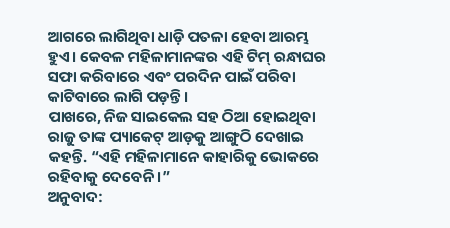ଆଗରେ ଲାଗିଥିବା ଧାଡ଼ି ପତଳା ହେବା ଆରମ୍ଭ ହୁଏ। କେବଳ ମହିଳାମାନଙ୍କର ଏହି ଟିମ୍ ରନ୍ଧାଘର ସଫା କରିବାରେ ଏବଂ ପରଦିନ ପାଇଁ ପରିବା କାଟିବାରେ ଲାଗି ପଡ଼ନ୍ତି ।
ପାଖରେ, ନିଜ ସାଇକେଲ ସହ ଠିଆ ହୋଇଥିବା ରାଜୁ ତାଙ୍କ ପ୍ୟାକେଟ୍ ଆଡ଼କୁ ଆଙ୍ଗୁଠି ଦେଖାଇ କହନ୍ତି. “ଏହି ମହିଳାମାନେ କାହାରିକୁ ଭୋକରେ ରହିବାକୁ ଦେବେନି ।”
ଅନୁବାଦ: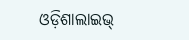ଓଡ଼ିଶାଲାଇଭ୍